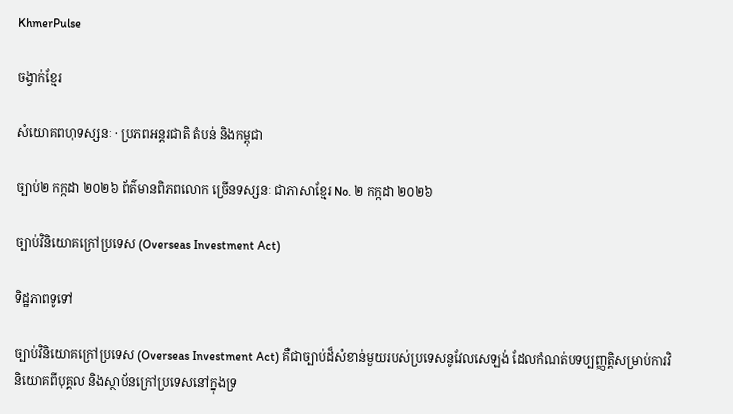KhmerPulse

ចង្វាក់ខ្មែរ

សំយោគពហុទស្សនៈ · ប្រភពអន្តរជាតិ តំបន់ និងកម្ពុជា

ច្បាប់២ កក្កដា ២០២៦ ព័ត៌មានពិភពលោក ច្រើនទស្សនៈ ជាភាសាខ្មែរ No. ២ កក្កដា ២០២៦

ច្បាប់វិនិយោគក្រៅប្រទេស (Overseas Investment Act)

ទិដ្ឋភាពទូទៅ

ច្បាប់វិនិយោគក្រៅប្រទេស (Overseas Investment Act) គឺជាច្បាប់ដ៏សំខាន់មួយរបស់ប្រទេសនូវែលសេឡង់ ដែលកំណត់បទប្បញ្ញត្តិសម្រាប់ការវិនិយោគពីបុគ្គល និងស្ថាប័នក្រៅប្រទេសនៅក្នុងទ្រ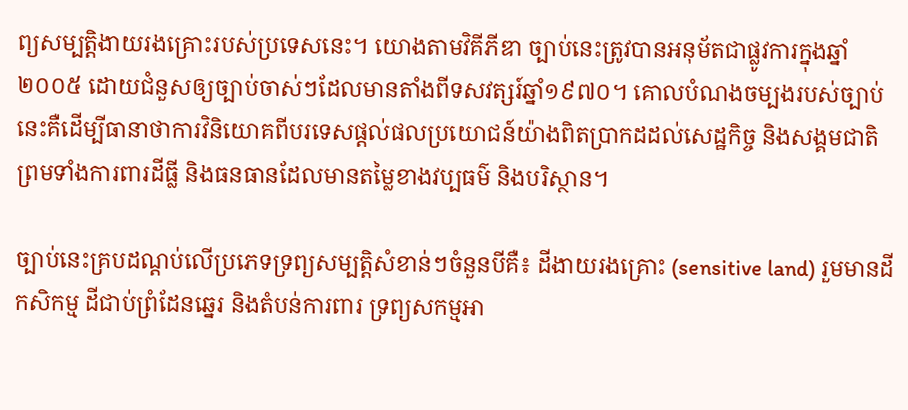ព្យសម្បត្តិងាយរងគ្រោះរបស់ប្រទេសនេះ។ យោងតាមវិគីភីឌា ច្បាប់នេះត្រូវបានអនុម័តជាផ្លូវការក្នុងឆ្នាំ២០០៥ ដោយជំនួសឲ្យច្បាប់ចាស់ៗដែលមានតាំងពីទសវត្សរ៍ឆ្នាំ១៩៧០។ គោលបំណងចម្បងរបស់ច្បាប់នេះគឺដើម្បីធានាថាការវិនិយោគពីបរទេសផ្តល់ផលប្រយោជន៍យ៉ាងពិតប្រាកដដល់សេដ្ឋកិច្ច និងសង្គមជាតិ ព្រមទាំងការពារដីធ្លី និងធនធានដែលមានតម្លៃខាងវប្បធម៌ និងបរិស្ថាន។

ច្បាប់នេះគ្របដណ្តប់លើប្រភេទទ្រព្យសម្បត្តិសំខាន់ៗចំនួនបីគឺ៖ ដីងាយរងគ្រោះ (sensitive land) រួមមានដីកសិកម្ម ដីជាប់ព្រំដែនឆ្នេរ និងតំបន់ការពារ ទ្រព្យសកម្មអា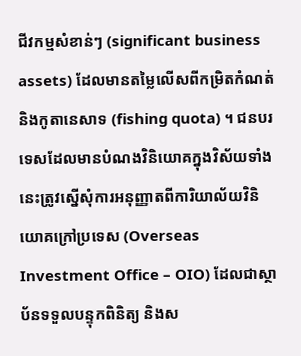ជីវកម្មសំខាន់ៗ (significant business assets) ដែលមានតម្លៃលើសពីកម្រិតកំណត់ និងកូតានេសាទ (fishing quota) ។ ជនបរទេសដែលមានបំណងវិនិយោគក្នុងវិស័យទាំងនេះត្រូវស្នើសុំការអនុញ្ញាតពីការិយាល័យវិនិយោគក្រៅប្រទេស (Overseas Investment Office – OIO) ដែលជាស្ថាប័នទទួលបន្ទុកពិនិត្យ និងស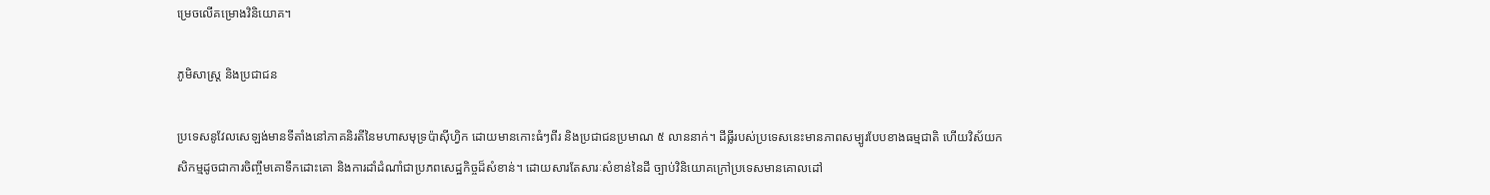ម្រេចលើគម្រោងវិនិយោគ។

ភូមិសាស្ត្រ និងប្រជាជន

ប្រទេសនូវែលសេឡង់មានទីតាំងនៅភាគនិរតីនៃមហាសមុទ្រប៉ាស៊ីហ្វិក ដោយមានកោះធំៗពីរ និងប្រជាជនប្រមាណ ៥ លាននាក់។ ដីធ្លីរបស់ប្រទេសនេះមានភាពសម្បូរបែបខាងធម្មជាតិ ហើយវិស័យកសិកម្មដូចជាការចិញ្ចឹមគោទឹកដោះគោ និងការដាំដំណាំជាប្រភពសេដ្ឋកិច្ចដ៏សំខាន់។ ដោយសារតែសារៈសំខាន់នៃដី ច្បាប់វិនិយោគក្រៅប្រទេសមានគោលដៅ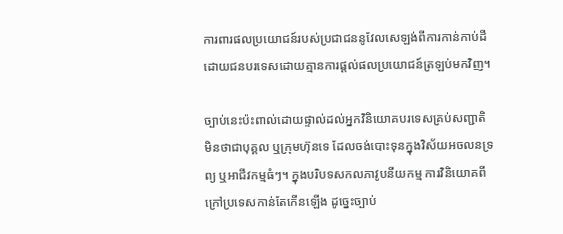ការពារផលប្រយោជន៍របស់ប្រជាជននូវែលសេឡង់ពីការកាន់កាប់ដីដោយជនបរទេសដោយគ្មានការផ្តល់ផលប្រយោជន៍ត្រឡប់មកវិញ។

ច្បាប់នេះប៉ះពាល់ដោយផ្ទាល់ដល់អ្នកវិនិយោគបរទេសគ្រប់សញ្ជាតិ មិនថាជាបុគ្គល ឬក្រុមហ៊ុនទេ ដែលចង់បោះទុនក្នុងវិស័យអចលនទ្រព្យ ឬអាជីវកម្មធំៗ។ ក្នុងបរិបទសកលភាវូបនីយកម្ម ការវិនិយោគពីក្រៅប្រទេសកាន់តែកើនឡើង ដូច្នេះច្បាប់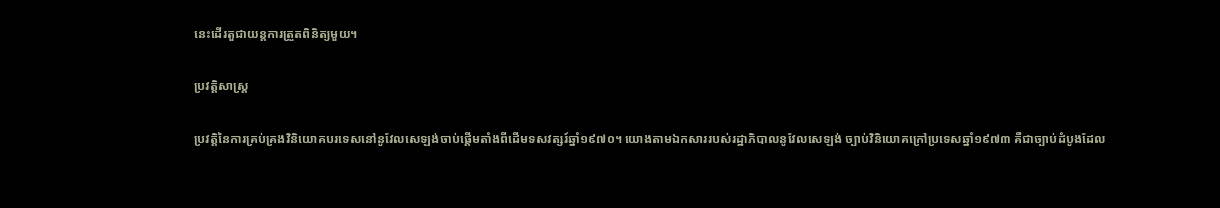នេះដើរតួជាយន្តការត្រួតពិនិត្យមួយ។

ប្រវត្តិសាស្ត្រ

ប្រវត្តិនៃការគ្រប់គ្រងវិនិយោគបរទេសនៅនូវែលសេឡង់ចាប់ផ្តើមតាំងពីដើមទសវត្សរ៍ឆ្នាំ១៩៧០។ យោងតាមឯកសាររបស់រដ្ឋាភិបាលនូវែលសេឡង់ ច្បាប់វិនិយោគក្រៅប្រទេសឆ្នាំ១៩៧៣ គឺជាច្បាប់ដំបូងដែល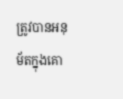ត្រូវបានអនុម័តក្នុងគោ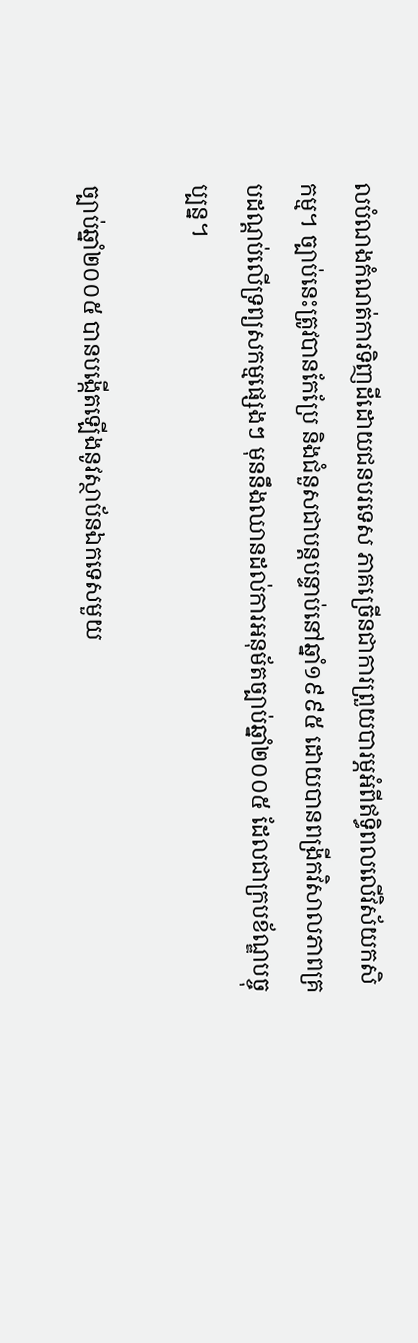លបំណងកំណត់ការទិញដីដោយជនបរទេស ភាគច្រើនជាការព្រួយបារម្ភអំពីឥទ្ធិពលលើវិស័យកសិកម្ម។ ច្បាប់នេះត្រូវបានកែប្រែ និងជំនួសជាបន្តបន្ទាប់នៅឆ្នាំ១៩៩៥ ដោយបានពង្រីកវិសាលភាពគ្របដណ្តប់លើទ្រព្យសកម្មផ្សេងៗ មុននឹងឈានដល់ការអនុម័តច្បាប់ឆ្នាំ២០០៥ ដែលជាក្របខ័ណ្ឌបច្ចុប្បន្ន។

ច្បាប់ឆ្នាំ២០០៥ បានបង្កើតឡើងនូវស្ថាប័នឯកទេសមួយ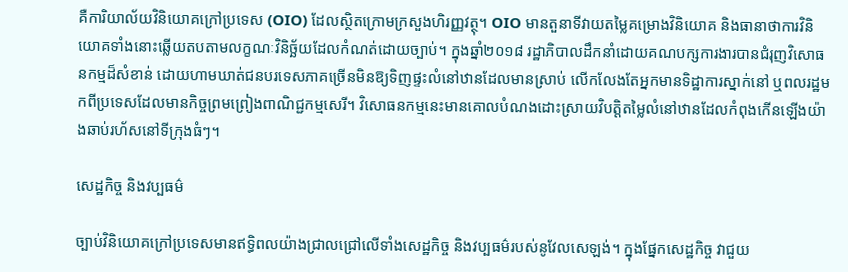គឺការិយាល័យវិនិយោគក្រៅប្រទេស (OIO) ដែលស្ថិតក្រោមក្រសួងហិរញ្ញវត្ថុ។ OIO មានតួនាទីវាយតម្លៃគម្រោងវិនិយោគ និងធានាថាការវិនិយោគទាំងនោះឆ្លើយតបតាមលក្ខណៈវិនិច្ឆ័យដែលកំណត់ដោយច្បាប់។ ក្នុងឆ្នាំ២០១៨ រដ្ឋាភិបាលដឹកនាំដោយគណបក្សការងារបានជំរុញវិសោធនកម្មដ៏សំខាន់ ដោយហាមឃាត់ជនបរទេសភាគច្រើនមិនឱ្យទិញផ្ទះលំនៅឋានដែលមានស្រាប់ លើកលែងតែអ្នកមានទិដ្ឋាការស្នាក់នៅ ឬពលរដ្ឋមកពីប្រទេសដែលមានកិច្ចព្រមព្រៀងពាណិជ្ជកម្មសេរី។ វិសោធនកម្មនេះមានគោលបំណងដោះស្រាយវិបត្តិតម្លៃលំនៅឋានដែលកំពុងកើនឡើងយ៉ាងឆាប់រហ័សនៅទីក្រុងធំៗ។

សេដ្ឋកិច្ច និងវប្បធម៌

ច្បាប់វិនិយោគក្រៅប្រទេសមានឥទ្ធិពលយ៉ាងជ្រាលជ្រៅលើទាំងសេដ្ឋកិច្ច និងវប្បធម៌របស់នូវែលសេឡង់។ ក្នុងផ្នែកសេដ្ឋកិច្ច វាជួយ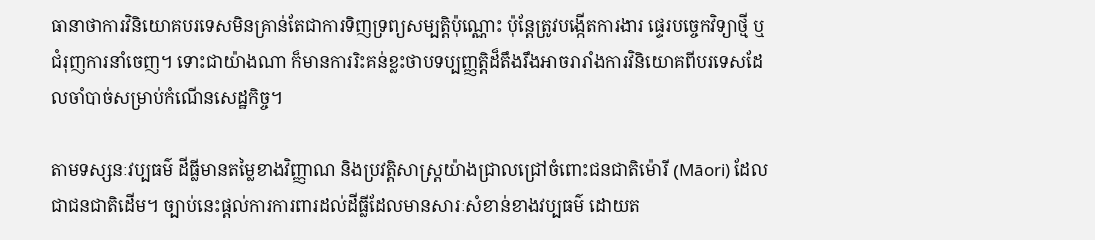ធានាថាការវិនិយោគបរទេសមិនគ្រាន់តែជាការទិញទ្រព្យសម្បត្តិប៉ុណ្ណោះ ប៉ុន្តែត្រូវបង្កើតការងារ ផ្ទេរបច្ចេកវិទ្យាថ្មី ឬជំរុញការនាំចេញ។ ទោះជាយ៉ាងណា ក៏មានការរិះគន់ខ្លះថាបទប្បញ្ញត្តិដ៏តឹងរឹងអាចរារាំងការវិនិយោគពីបរទេសដែលចាំបាច់សម្រាប់កំណើនសេដ្ឋកិច្ច។

តាមទស្សនៈវប្បធម៌ ដីធ្លីមានតម្លៃខាងវិញ្ញាណ និងប្រវត្តិសាស្ត្រយ៉ាងជ្រាលជ្រៅចំពោះជនជាតិម៉ោរី (Māori) ដែលជាជនជាតិដើម។ ច្បាប់នេះផ្តល់ការការពារដល់ដីធ្លីដែលមានសារៈសំខាន់ខាងវប្បធម៌ ដោយត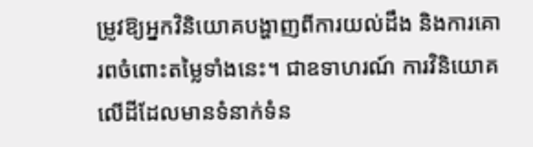ម្រូវឱ្យអ្នកវិនិយោគបង្ហាញពីការយល់ដឹង និងការគោរពចំពោះតម្លៃទាំងនេះ។ ជាឧទាហរណ៍ ការវិនិយោគលើដីដែលមានទំនាក់ទំន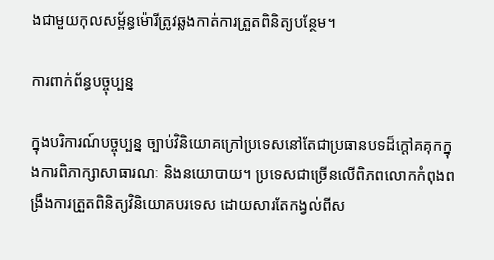ងជាមួយកុលសម្ព័ន្ធម៉ោរីត្រូវឆ្លងកាត់ការត្រួតពិនិត្យបន្ថែម។

ការពាក់ព័ន្ធបច្ចុប្បន្ន

ក្នុងបរិការណ៍បច្ចុប្បន្ន ច្បាប់វិនិយោគក្រៅប្រទេសនៅតែជាប្រធានបទដ៏ក្តៅគគុកក្នុងការពិភាក្សាសាធារណៈ និងនយោបាយ។ ប្រទេសជាច្រើនលើពិភពលោកកំពុងពង្រឹងការត្រួតពិនិត្យវិនិយោគបរទេស ដោយសារតែកង្វល់ពីស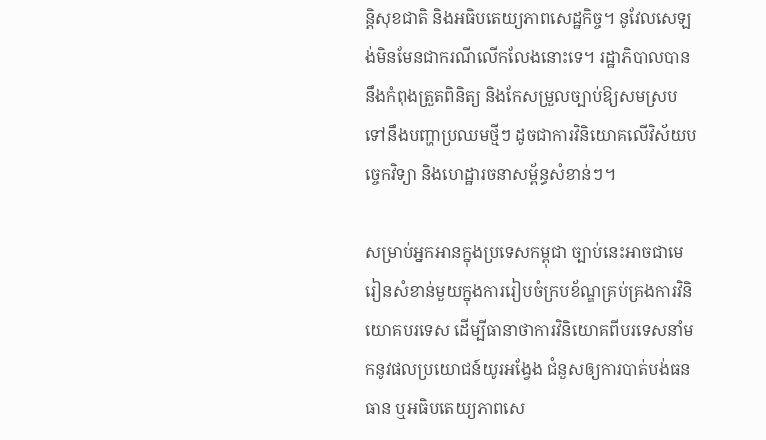ន្តិសុខជាតិ និងអធិបតេយ្យភាពសេដ្ឋកិច្ច។ នូវែលសេឡង់មិនមែនជាករណីលើកលែងនោះទេ។ រដ្ឋាភិបាលបាននឹងកំពុងត្រួតពិនិត្យ និងកែសម្រួលច្បាប់ឱ្យសមស្របទៅនឹងបញ្ហាប្រឈមថ្មីៗ ដូចជាការវិនិយោគលើវិស័យបច្ចេកវិទ្យា និងហេដ្ឋារចនាសម្ព័ន្ធសំខាន់ៗ។

សម្រាប់អ្នកអានក្នុងប្រទេសកម្ពុជា ច្បាប់នេះអាចជាមេរៀនសំខាន់មួយក្នុងការរៀបចំក្របខ័ណ្ឌគ្រប់គ្រងការវិនិយោគបរទេស ដើម្បីធានាថាការវិនិយោគពីបរទេសនាំមកនូវផលប្រយោជន៍យូរអង្វែង ជំនួសឲ្យការបាត់បង់ធនធាន ឬអធិបតេយ្យភាពសេ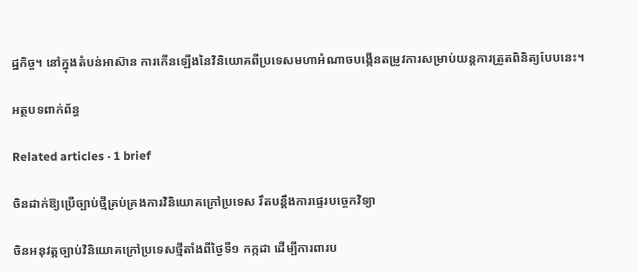ដ្ឋកិច្ច។ នៅក្នុងតំបន់អាស៊ាន ការកើនឡើងនៃវិនិយោគពីប្រទេសមហាអំណាចបង្កើនតម្រូវការសម្រាប់យន្តការត្រួតពិនិត្យបែបនេះ។

អត្ថបទពាក់ព័ន្ធ

Related articles · 1 brief

ចិនដាក់ឱ្យប្រើច្បាប់ថ្មីគ្រប់គ្រងការវិនិយោគក្រៅប្រទេស រឹតបន្តឹងការផ្ទេរបច្ចេកវិទ្យា

ចិនអនុវត្តច្បាប់វិនិយោគក្រៅប្រទេសថ្មីតាំងពីថ្ងៃទី១ កក្កដា ដើម្បីការពារប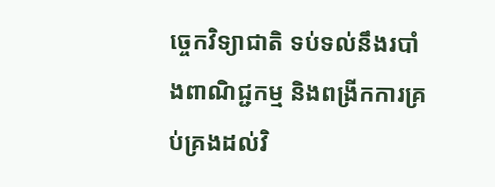ច្ចេកវិទ្យាជាតិ ទប់ទល់នឹងរបាំងពាណិជ្ជកម្ម និងពង្រីកការគ្រប់គ្រងដល់វិ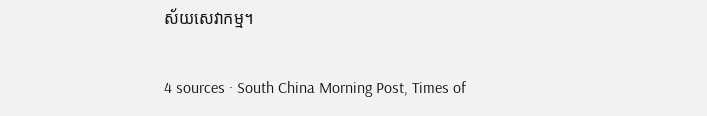ស័យសេវាកម្ម។

4 sources · South China Morning Post, Times of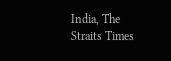India, The Straits Times